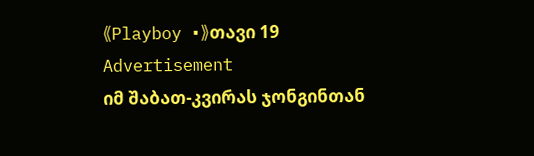《Playboy •》თავი 19
Advertisement
იმ შაბათ-კვირას ჯონგინთან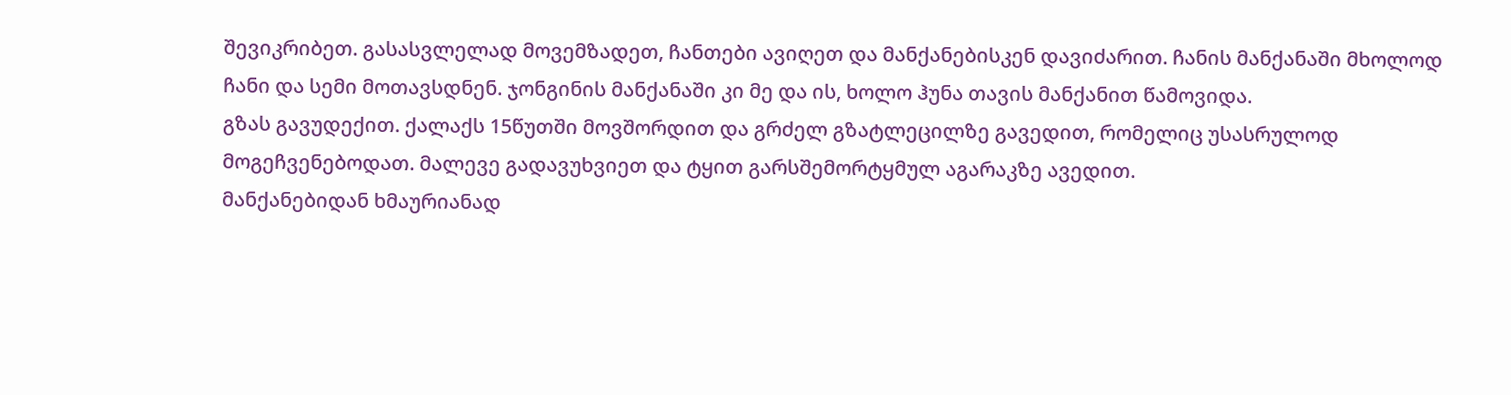შევიკრიბეთ. გასასვლელად მოვემზადეთ, ჩანთები ავიღეთ და მანქანებისკენ დავიძარით. ჩანის მანქანაში მხოლოდ ჩანი და სემი მოთავსდნენ. ჯონგინის მანქანაში კი მე და ის, ხოლო ჰუნა თავის მანქანით წამოვიდა.
გზას გავუდექით. ქალაქს 15წუთში მოვშორდით და გრძელ გზატლეცილზე გავედით, რომელიც უსასრულოდ მოგეჩვენებოდათ. მალევე გადავუხვიეთ და ტყით გარსშემორტყმულ აგარაკზე ავედით.
მანქანებიდან ხმაურიანად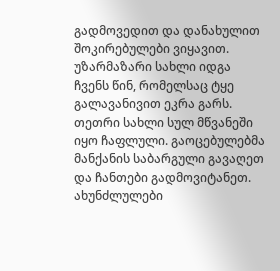გადმოვედით და დანახულით შოკირებულები ვიყავით. უზარმაზარი სახლი იდგა ჩვენს წინ, რომელსაც ტყე გალავანივით ეკრა გარს. თეთრი სახლი სულ მწვანეში იყო ჩაფლული. გაოცებულებმა მანქანის საბარგული გავაღეთ და ჩანთები გადმოვიტანეთ. ახუნძლულები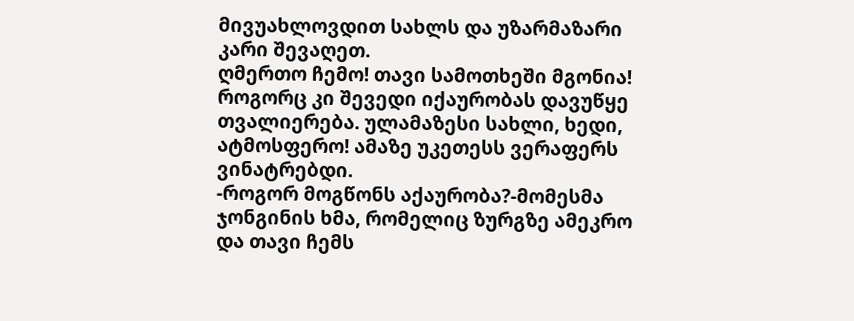მივუახლოვდით სახლს და უზარმაზარი კარი შევაღეთ.
ღმერთო ჩემო! თავი სამოთხეში მგონია!
როგორც კი შევედი იქაურობას დავუწყე თვალიერება. ულამაზესი სახლი, ხედი, ატმოსფერო! ამაზე უკეთესს ვერაფერს ვინატრებდი.
-როგორ მოგწონს აქაურობა?-მომესმა ჯონგინის ხმა, რომელიც ზურგზე ამეკრო და თავი ჩემს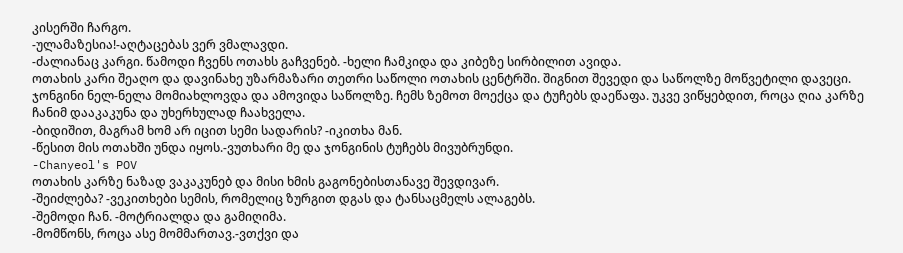კისერში ჩარგო.
-ულამაზესია!-აღტაცებას ვერ ვმალავდი.
-ძალიანაც კარგი. წამოდი ჩვენს ოთახს გაჩვენებ. -ხელი ჩამკიდა და კიბეზე სირბილით ავიდა.
ოთახის კარი შეაღო და დავინახე უზარმაზარი თეთრი საწოლი ოთახის ცენტრში. შიგნით შევედი და საწოლზე მოწვეტილი დავეცი. ჯონგინი ნელ-ნელა მომიახლოვდა და ამოვიდა საწოლზე. ჩემს ზემოთ მოექცა და ტუჩებს დაეწაფა. უკვე ვიწყებდით, როცა ღია კარზე ჩანიმ დააკაკუნა და უხერხულად ჩაახველა.
-ბიდიშით, მაგრამ ხომ არ იცით სემი სადარის? -იკითხა მან.
-წესით მის ოთახში უნდა იყოს.-ვუთხარი მე და ჯონგინის ტუჩებს მივუბრუნდი.
-Chanyeol's POV
ოთახის კარზე ნაზად ვაკაკუნებ და მისი ხმის გაგონებისთანავე შევდივარ.
-შეიძლება? -ვეკითხები სემის, რომელიც ზურგით დგას და ტანსაცმელს ალაგებს.
-შემოდი ჩან. -მოტრიალდა და გამიღიმა.
-მომწონს, როცა ასე მომმართავ.-ვთქვი და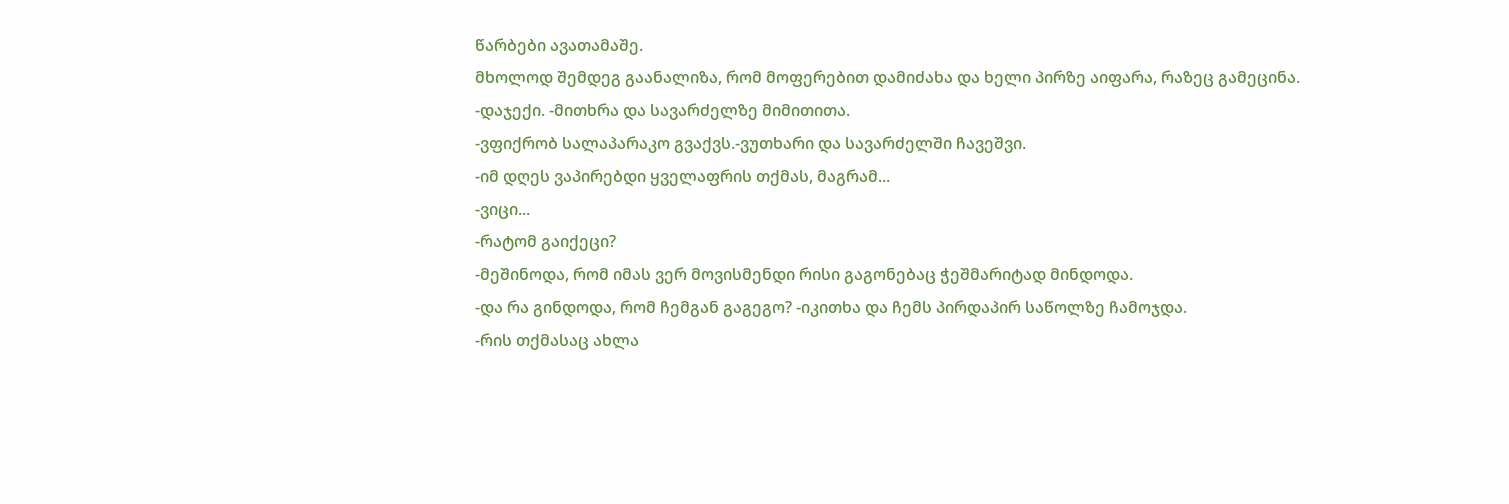წარბები ავათამაშე.
მხოლოდ შემდეგ გაანალიზა, რომ მოფერებით დამიძახა და ხელი პირზე აიფარა, რაზეც გამეცინა.
-დაჯექი. -მითხრა და სავარძელზე მიმითითა.
-ვფიქრობ სალაპარაკო გვაქვს.-ვუთხარი და სავარძელში ჩავეშვი.
-იმ დღეს ვაპირებდი ყველაფრის თქმას, მაგრამ...
-ვიცი...
-რატომ გაიქეცი?
-მეშინოდა, რომ იმას ვერ მოვისმენდი რისი გაგონებაც ჭეშმარიტად მინდოდა.
-და რა გინდოდა, რომ ჩემგან გაგეგო? -იკითხა და ჩემს პირდაპირ საწოლზე ჩამოჯდა.
-რის თქმასაც ახლა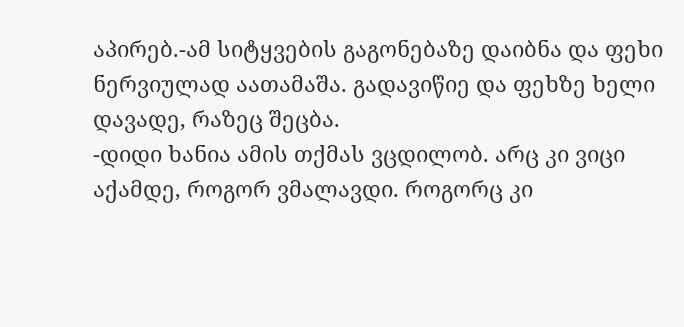აპირებ.-ამ სიტყვების გაგონებაზე დაიბნა და ფეხი ნერვიულად აათამაშა. გადავიწიე და ფეხზე ხელი დავადე, რაზეც შეცბა.
-დიდი ხანია ამის თქმას ვცდილობ. არც კი ვიცი აქამდე, როგორ ვმალავდი. როგორც კი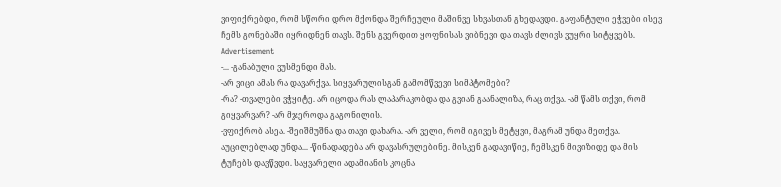ვიფიქრებდი, რომ სწორი დრო მქონდა შერჩეული მაშინვე სხვასთან გხედავდი. გაფანტული ეჭვები ისევ ჩემს გონებაში იყრიდნენ თავს. შენს გვერდით ყოფნისას ვიბნევი და თავს ძლივს ვუყრი სიტყვებს.
Advertisement
-... -განაბული ვუსმენდი მას.
-არ ვიცი ამას რა დავარქვა. სიყვარულისგან გამომწვევი სიმპტომები?
-რა? -თვალები ვჭყიტე. არ იცოდა რას ლაპარაკობდა და გვიან გაანალიზა, რაც თქვა. -ამ წამს თქვი, რომ გიყვარვარ? -არ მჯეროდა გაგონილის.
-ვფიქრობ ასეა. -შეიშმუშნა და თავი დახარა. -არ ველი, რომ იგივეს მეტყვი, მაგრამ უნდა მეთქვა. აუცილებლად უნდა... -წინადადება არ დავასრულებინე. მისკენ გადავიწიე, ჩემსკენ მივიზიდე და მის ტუჩებს დავწვდი. საყვარელი ადამიანის კოცნა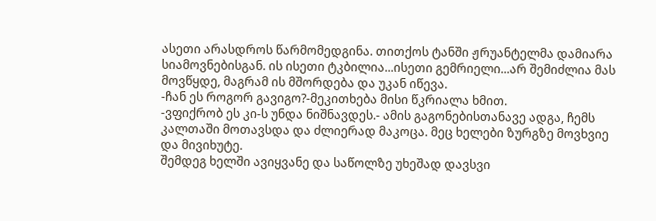ასეთი არასდროს წარმომედგინა. თითქოს ტანში ჟრუანტელმა დამიარა სიამოვნებისგან. ის ისეთი ტკბილია...ისეთი გემრიელი...არ შემიძლია მას მოვწყდე, მაგრამ ის მშორდება და უკან იწევა.
-ჩან ეს როგორ გავიგო?-მეკითხება მისი წკრიალა ხმით.
-ვფიქრობ ეს კი-ს უნდა ნიშნავდეს.- ამის გაგონებისთანავე ადგა, ჩემს კალთაში მოთავსდა და ძლიერად მაკოცა. მეც ხელები ზურგზე მოვხვიე და მივიხუტე.
შემდეგ ხელში ავიყვანე და საწოლზე უხეშად დავსვი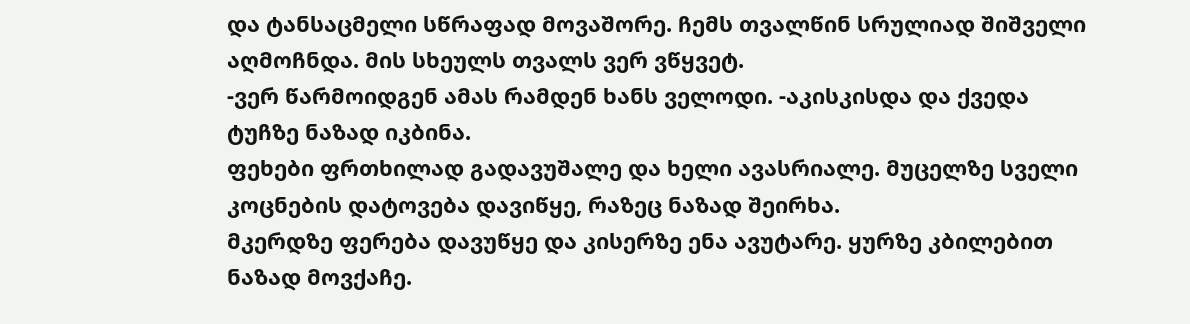და ტანსაცმელი სწრაფად მოვაშორე. ჩემს თვალწინ სრულიად შიშველი აღმოჩნდა. მის სხეულს თვალს ვერ ვწყვეტ.
-ვერ წარმოიდგენ ამას რამდენ ხანს ველოდი. -აკისკისდა და ქვედა ტუჩზე ნაზად იკბინა.
ფეხები ფრთხილად გადავუშალე და ხელი ავასრიალე. მუცელზე სველი კოცნების დატოვება დავიწყე, რაზეც ნაზად შეირხა.
მკერდზე ფერება დავუწყე და კისერზე ენა ავუტარე. ყურზე კბილებით ნაზად მოვქაჩე.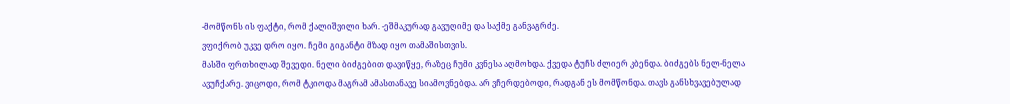-მომწონს ის ფაქტი, რომ ქალიშვილი ხარ. -ეშმაკურად გავუღიმე და საქმე განვაგრძე.
ვფიქრობ უკვე დრო იყო. ჩემი გიგანტი მზად იყო თამაშისთვის.
მასში ფრთხილად შევედი. ნელი ბიძგებით დავიწყე, რაზეც ჩუმი კვნესა აღმოხდა. ქვედა ტუჩს ძლიერ კბენდა. ბიძგებს ნელ-ნელა ავუჩქარე. ვიცოდი, რომ ტკიოდა მაგრამ ამასთანავე სიამოვნებდა. არ ვჩერდებოდი, რადგან ეს მომწონდა. თავს განსხვავებულად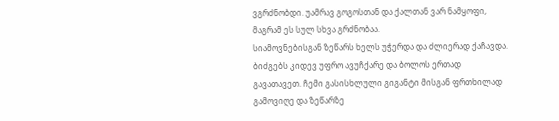ვგრძნობდი. უამრავ გოგოსთან და ქალთან ვარ ნამყოფი, მაგრამ ეს სულ სხვა გრძნობაა.
სიამოვნებისგან ზეწარს ხელს უჭერდა და ძლიერად ქაჩავდა. ბიძგებს კიდევ უფრო ავუჩქარე და ბოლოს ერთად გავათავეთ. ჩემი გასისხლული გიგანტი მისგან ფრთხილად გამოვიღე და ზეწარზე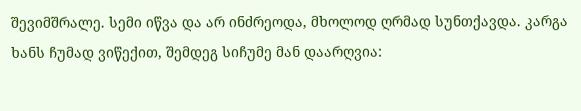შევიმშრალე. სემი იწვა და არ ინძრეოდა, მხოლოდ ღრმად სუნთქავდა. კარგა ხანს ჩუმად ვიწექით, შემდეგ სიჩუმე მან დაარღვია: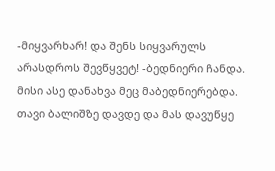-მიყვარხარ! და შენს სიყვარულს არასდროს შევწყვეტ! -ბედნიერი ჩანდა. მისი ასე დანახვა მეც მაბედნიერებდა.
თავი ბალიშზე დავდე და მას დავუწყე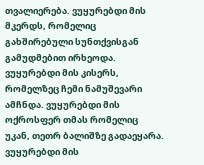თვალიერება. ვუყურებდი მის მკერდს, რომელიც გახშირებული სუნთქვისგან გამუდმებით ირხეოდა. ვუყურებდი მის კისერს, რომელზეც ჩემი ნამუშევარი ამჩნდა. ვუყურებდი მის ოქროსფერ თმას რომელიც უკან, თეთრ ბალიშზე გადაეყარა. ვუყურებდი მის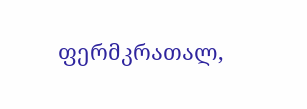ფერმკრათალ,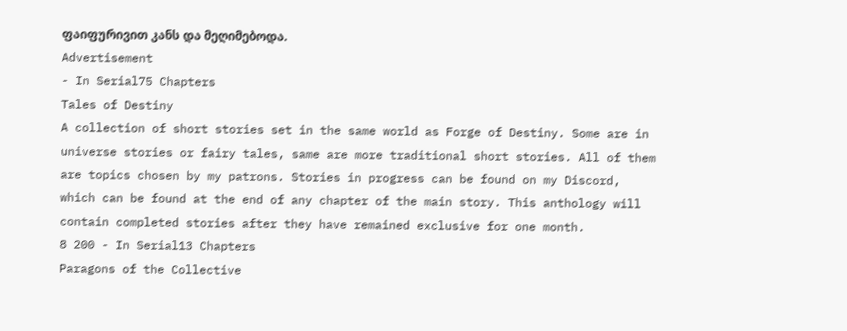ფაიფურივით კანს და მეღიმებოდა.
Advertisement
- In Serial75 Chapters
Tales of Destiny
A collection of short stories set in the same world as Forge of Destiny. Some are in universe stories or fairy tales, same are more traditional short stories. All of them are topics chosen by my patrons. Stories in progress can be found on my Discord, which can be found at the end of any chapter of the main story. This anthology will contain completed stories after they have remained exclusive for one month.
8 200 - In Serial13 Chapters
Paragons of the Collective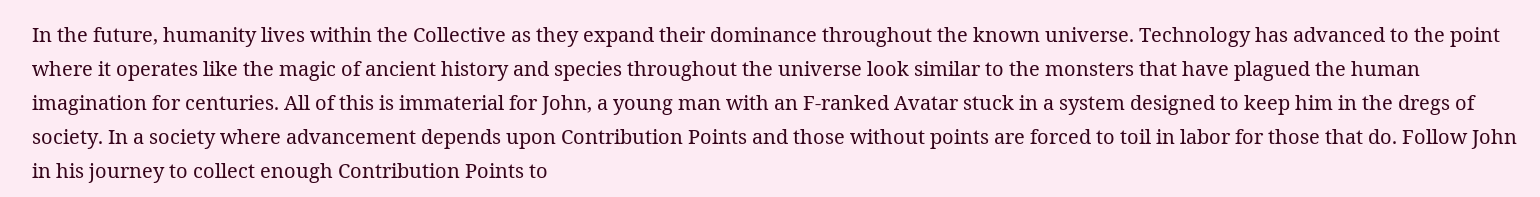In the future, humanity lives within the Collective as they expand their dominance throughout the known universe. Technology has advanced to the point where it operates like the magic of ancient history and species throughout the universe look similar to the monsters that have plagued the human imagination for centuries. All of this is immaterial for John, a young man with an F-ranked Avatar stuck in a system designed to keep him in the dregs of society. In a society where advancement depends upon Contribution Points and those without points are forced to toil in labor for those that do. Follow John in his journey to collect enough Contribution Points to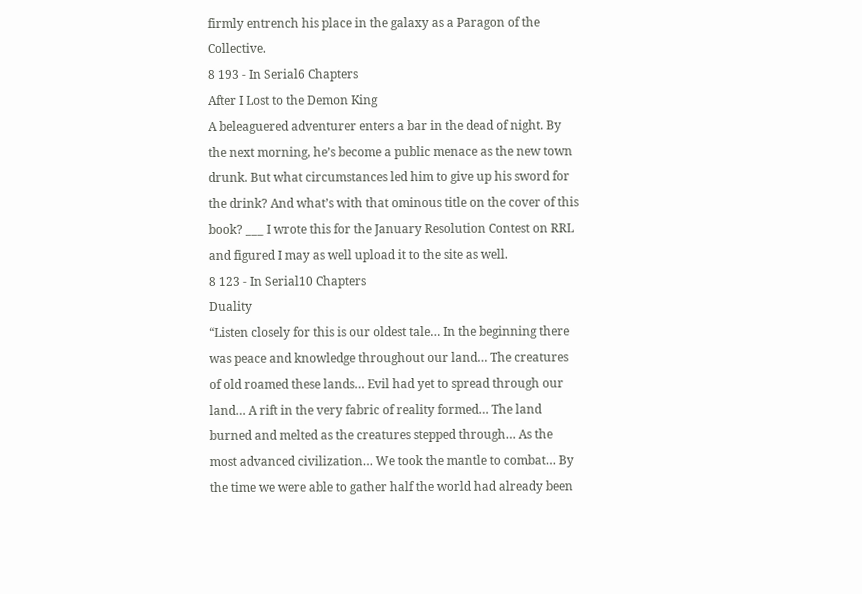firmly entrench his place in the galaxy as a Paragon of the Collective.
8 193 - In Serial6 Chapters
After I Lost to the Demon King
A beleaguered adventurer enters a bar in the dead of night. By the next morning, he’s become a public menace as the new town drunk. But what circumstances led him to give up his sword for the drink? And what’s with that ominous title on the cover of this book? ___ I wrote this for the January Resolution Contest on RRL and figured I may as well upload it to the site as well.
8 123 - In Serial10 Chapters
Duality
“Listen closely for this is our oldest tale… In the beginning there was peace and knowledge throughout our land… The creatures of old roamed these lands… Evil had yet to spread through our land… A rift in the very fabric of reality formed… The land burned and melted as the creatures stepped through… As the most advanced civilization… We took the mantle to combat… By the time we were able to gather half the world had already been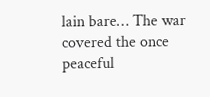lain bare… The war covered the once peaceful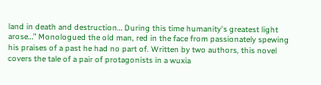land in death and destruction… During this time humanity's greatest light arose…” Monologued the old man, red in the face from passionately spewing his praises of a past he had no part of. Written by two authors, this novel covers the tale of a pair of protagonists in a wuxia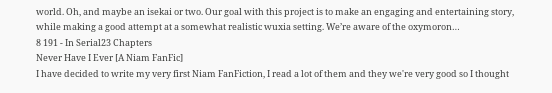world. Oh, and maybe an isekai or two. Our goal with this project is to make an engaging and entertaining story, while making a good attempt at a somewhat realistic wuxia setting. We’re aware of the oxymoron…
8 191 - In Serial23 Chapters
Never Have I Ever [A Niam FanFic]
I have decided to write my very first Niam FanFiction, I read a lot of them and they we're very good so I thought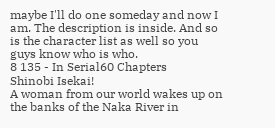maybe I'll do one someday and now I am. The description is inside. And so is the character list as well so you guys know who is who.
8 135 - In Serial60 Chapters
Shinobi Isekai!
A woman from our world wakes up on the banks of the Naka River in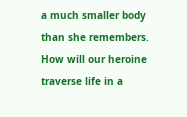a much smaller body than she remembers. How will our heroine traverse life in a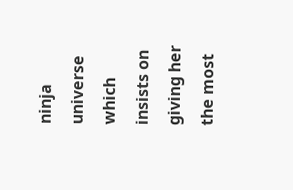ninja universe which insists on giving her the most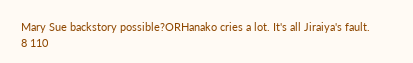Mary Sue backstory possible?ORHanako cries a lot. It's all Jiraiya's fault.
8 110